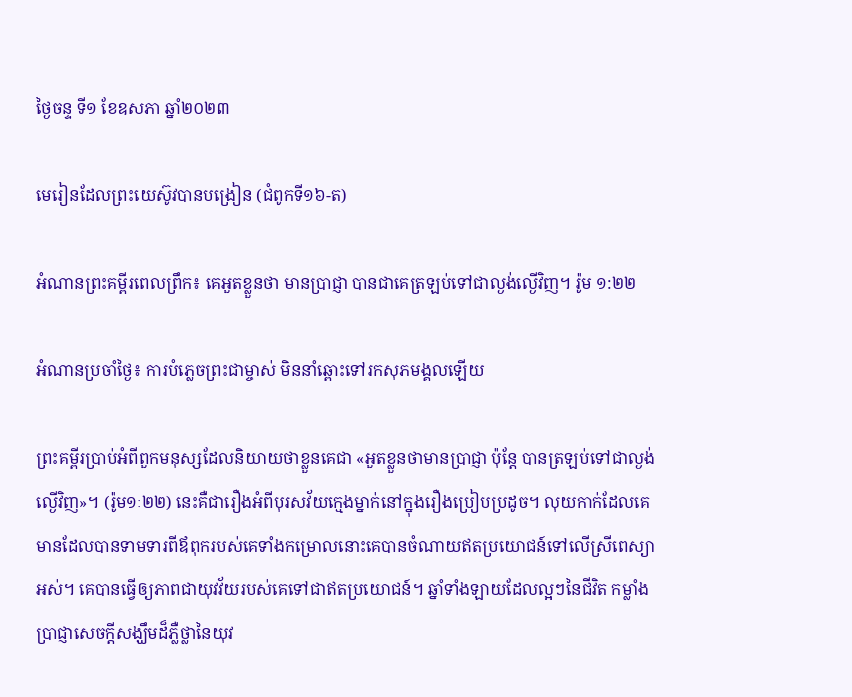ថ្ងៃចន្ទ ទី១ ខែឧសភា ឆ្នាំ២០២៣

មេរៀនដែលព្រះយេស៊ូវបានបង្រៀន (ជំពូកទី១៦-ត)

អំណានព្រះគម្ពីរពេលព្រឹក៖ គេអួតខ្លួនថា មានប្រាជ្ញា បានជាគេត្រឡប់ទៅជាល្ងង់ល្ងើវិញ។ រ៉ូម ១:២២

អំណានប្រចាំថ្ងៃ៖ ការបំភ្លេចព្រះជាម្ចាស់ មិននាំឆ្ពោះទៅរកសុភមង្គលឡើយ

ព្រះគម្ពីរប្រាប់អំពីពួកមនុស្សដែលនិយាយថាខ្លួនគេជា «អួតខ្លួនថាមានប្រាជ្ញា ប៉ុន្តែ បានត្រឡប់ទៅជាល្ងង់ល្ងើវិញ»។ (រ៉ូម១ៈ២២) នេះគឺជារឿងអំពីបុរសវ័យក្មេងម្នាក់នៅក្នុងរឿងប្រៀបប្រដូច។ លុយកាក់ដែលគេមានដែលបានទាមទារពីឪពុករបស់គេទាំងកម្រោលនោះគេបានចំណាយឥតប្រយោជន៍ទៅលើស្រីពេស្យាអស់។ គេបានធ្វើឲ្យភាពជាយុវវ័យរបស់គេទៅជាឥតប្រយោជន៍។ ឆ្នាំទាំងឡាយដែលល្អៗនៃជីវិត កម្លាំង ប្រាជ្ញាសេចក្តីសង្ឃឹមដ៏ភ្លឺថ្លានៃយុវ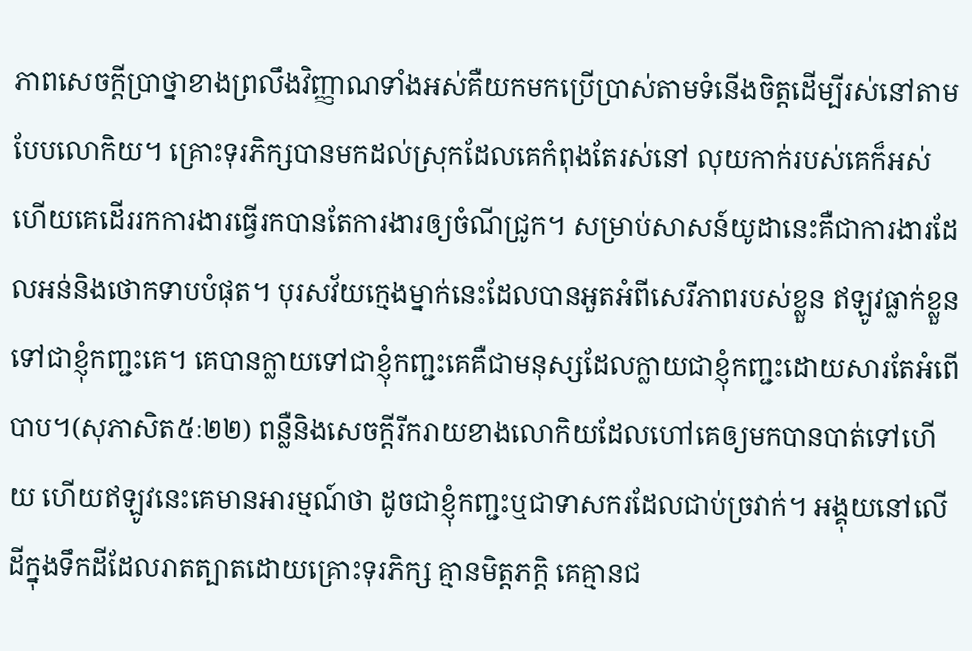ភាពសេចក្តីប្រាថ្នាខាងព្រលឹងវិញ្ញាណទាំងអស់គឺយកមកប្រើប្រាស់តាមទំនើងចិត្តដើម្បីរស់នៅតាមបែបលោកិយ។ គ្រោះទុរភិក្សបានមកដល់ស្រុកដែលគេកំពុងតែរស់នៅ លុយកាក់របស់គេក៏អស់ ហើយគេដើររកការងារធ្វើរកបានតែការងារឲ្យចំណីជ្រូក។ សម្រាប់សាសន៍យូដានេះគឺជាការងារដែលអន់និងថោកទាបបំផុត។ បុរសវ័យក្មេងម្នាក់នេះដែលបានអួតអំពីសេរីភាពរបស់ខ្លួន ឥឡូវធ្លាក់ខ្លួនទៅជាខ្ញុំកញ្ជះគេ។ គេបានក្លាយទៅជាខ្ញុំកញ្ជះគេគឺជាមនុស្សដែលក្លាយជាខ្ញុំកញ្ជះដោយសារតែអំពើបាប។(សុភាសិត៥ៈ២២) ពន្លឺនិងសេចក្តីរីករាយខាងលោកិយដែលហៅគេឲ្យមកបានបាត់ទៅហើយ ហើយឥឡូវនេះគេមានអារម្មណ៍ថា ដូចជាខ្ញុំកញ្ជះឬជាទាសករដែលជាប់ច្រវាក់។ អង្គុយនៅលើដីក្នុងទឹកដីដែលរាតត្បាតដោយគ្រោះទុរភិក្ស គ្មានមិត្តភក្តិ គេគ្មានជ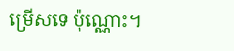ម្រើសទេ ប៉ុណ្ណោះ។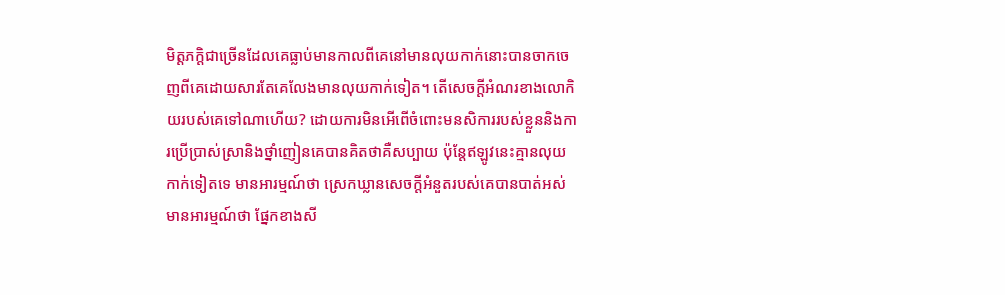មិត្តភក្តិជាច្រើនដែលគេធ្លាប់មានកាលពីគេនៅមានលុយកាក់នោះបានចាកចេញពីគេដោយសារតែគេលែងមានលុយកាក់ទៀត។ តើសេចក្តីអំណរខាងលោកិយរបស់គេទៅណាហើយ? ដោយការមិនអើពើចំពោះមនសិការរបស់ខ្លួននិងការប្រើប្រាស់ស្រានិងថ្នាំញៀនគេបានគិតថាគឺសប្បាយ ប៉ុន្តែឥឡូវនេះគ្មានលុយកាក់ទៀតទេ មានអារម្មណ៍ថា ស្រេកឃ្លានសេចក្តីអំនួតរបស់គេបានបាត់អស់មានអារម្មណ៍ថា ផ្នែកខាងសី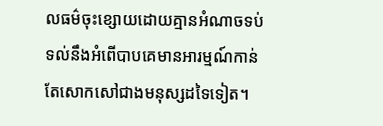លធម៌ចុះខ្សោយដោយគ្មានអំណាចទប់ទល់នឹងអំពើបាបគេមានអារម្មណ៍កាន់តែសោកសៅជាងមនុស្សដទៃទៀត។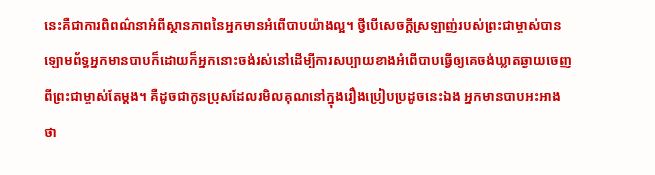នេះគឺជាការពិពណ៌នាអំពីស្ថានភាពនៃអ្នកមានអំពើបាបយ៉ាងល្អ។ ថ្វីបើសេចក្តីស្រឡាញ់របស់ព្រះជាម្ចាស់បានឡោមព័ទ្ធអ្នកមានបាបក៏ដោយក៏អ្នកនោះចង់រស់នៅដើម្បីការសប្បាយខាងអំពើបាបធ្វើឲ្យគេចង់ឃ្លាតឆ្ងាយចេញពីព្រះជាម្ចាស់តែម្តង។ គឺដូចជាកូនប្រុសដែលរមិលគុណនៅក្នុងរឿងប្រៀបប្រដូចនេះឯង អ្នកមានបាបអះអាងថា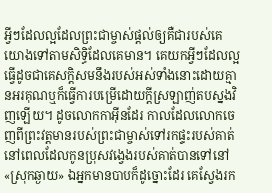អ្វីៗដែលល្អដែលព្រះជាម្ចាស់ផ្តល់ឲ្យគឺជារបស់គេ យោងទៅតាមសិទ្ធិដែលគេមាន។ គេយកអ្វីៗដែលល្អធ្វើដូចជាគេសក្តិសមនឹងរបស់អស់ទាំងនោះដោយគ្មានអរគុណឬក៏ធ្វើការបម្រើដោយក្តីស្រឡាញ់តបស្នងវិញឡើយ។ ដូចលោកកាអុីនដែរ កាលដែលលោកចេញពីព្រះវត្តមានរបស់ព្រះជាម្ចាស់ទៅរកផ្ទះរបស់គាត់ នៅពេលដែលកូនប្រុសវង្វេងរបស់គាត់បានទៅនៅ «ស្រុកឆ្ងាយ» ឯអ្នកមានបាបក៏ដូច្នោះដែរ គេស្វែងរក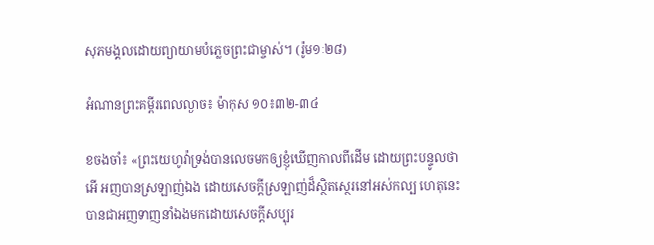សុភមង្គលដោយព្យាយាមបំភ្លេចព្រះជាម្ចាស់។ (រ៉ូម១ៈ២៨)

អំណានព្រះគម្ពីរពេលល្ងាច៖ ម៉ាកុស ១០៖៣២-៣៤

ខចងចាំ៖ «ព្រះយេហូវ៉ាទ្រង់បានលេចមកឲ្យខ្ញុំឃើញកាលពីដើម ដោយព្រះបន្ទូលថា អើ អញបានស្រឡាញ់ឯង ដោយសេចក្តីស្រឡាញ់ដ៏ស្ថិតស្ថេរនៅអស់កល្ប ហេតុនេះបានជាអញទាញនាំឯងមកដោយសេចក្តីសប្បុរ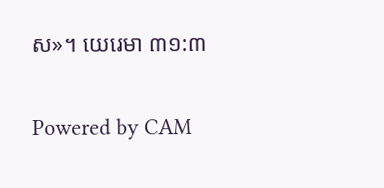ស»។ យេរេមា ៣១:៣

Powered by CAM